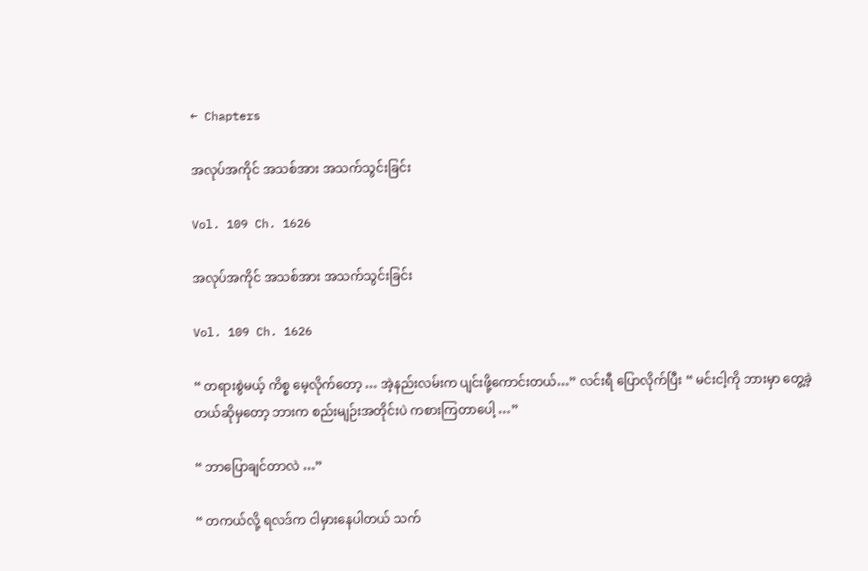← Chapters

အလုပ်အကိုင် အသစ်အား အသက်သွင်းခြင်း

Vol. 109 Ch. 1626

အလုပ်အကိုင် အသစ်အား အသက်သွင်းခြင်း

Vol. 109 Ch. 1626

“ တရားစွဲမယ့် ကိစ္စ မေ့လိုက်တော့ … အဲ့နည်းလမ်းက ပျင်းဖို့ကောင်းတယ်…” လင်းရီ ပြောလိုက်ပြီး “ မင်းငါ့ကို ဘားမှာ တွေ့ခဲ့တယ်ဆိုမှတော့ ဘားက စည်းမျဉ်းအတိုင်းပဲ ကစားကြတာပေါ့ …”

“ ဘာပြောချင်တာလဲ …”

“ တကယ်လို့ ရလဒ်က ငါမှားနေပါတယ် သက်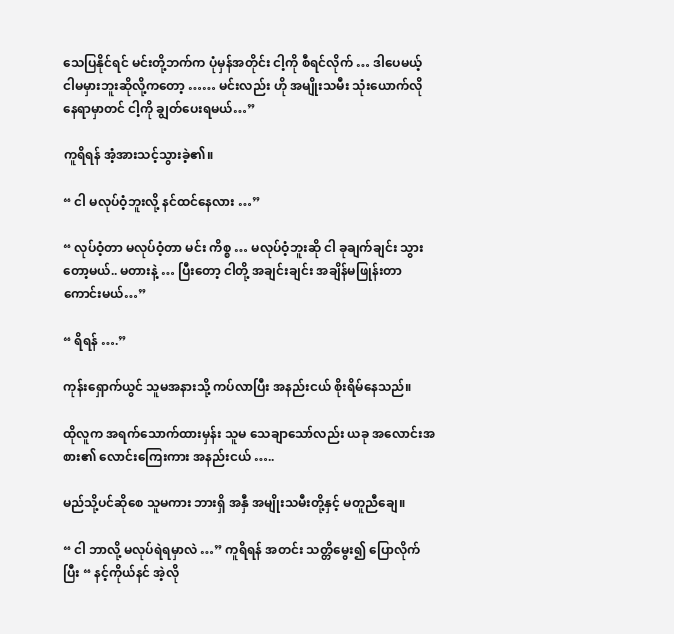သေပြနိုင်ရင် မင်းတို့ဘက်က ပုံမှန်အတိုင်း ငါ့ကို စီရင်လိုက် … ဒါပေမယ့် ငါမမှားဘူးဆိုလို့ကတော့ …… မင်းလည်း ဟို အမျိုးသမီး သုံးယောက်လို နေရာမှာတင် ငါ့ကို ချွတ်ပေးရမယ်…”

ကူရိရန် အံ့အားသင့်သွားခဲ့၏။

“ ငါ မလုပ်ဝံ့ဘူးလို့ နင်ထင်နေလား …”

“ လုပ်ဝံ့တာ မလုပ်ဝံ့တာ မင်း ကိစ္စ … မလုပ်ဝံ့ဘူးဆို ငါ ခုချက်ချင်း သွားတော့မယ်.. မတားနဲ့ … ပြီးတော့ ငါတို့ အချင်းချင်း အချိန်မဖြုန်းတာ ကောင်းမယ်…”

“ ရိရန် ….”

ကုန်းရှောက်ယွင် သူမအနားသို့ ကပ်လာပြီး အနည်းငယ် စိုးရိမ်နေသည်။

ထိုလူက အရက်သောက်ထားမှန်း သူမ သေချာသော်လည်း ယခု အလောင်းအစား၏ လောင်းကြေးကား အနည်းငယ် …..

မည်သို့ပင်ဆိုစေ သူမကား ဘားရှိ အနှီ အမျိုးသမီးတို့နှင့် မတူညီချေ။

“ ငါ ဘာလို့ မလုပ်ရဲရမှာလဲ …” ကူရိရန် အတင်း သတ္တိမွေး၍ ပြောလိုက်ပြီး “ နင့်ကိုယ်နင် အဲ့လို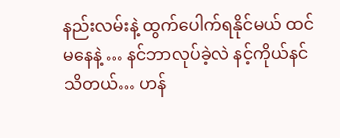နည်းလမ်းနဲ့ ထွက်ပေါက်ရနိုင်မယ် ထင်မနေနဲ့ … နင်ဘာလုပ်ခဲ့လဲ နင့်ကိုယ်နင် သိတယ်… ဟန်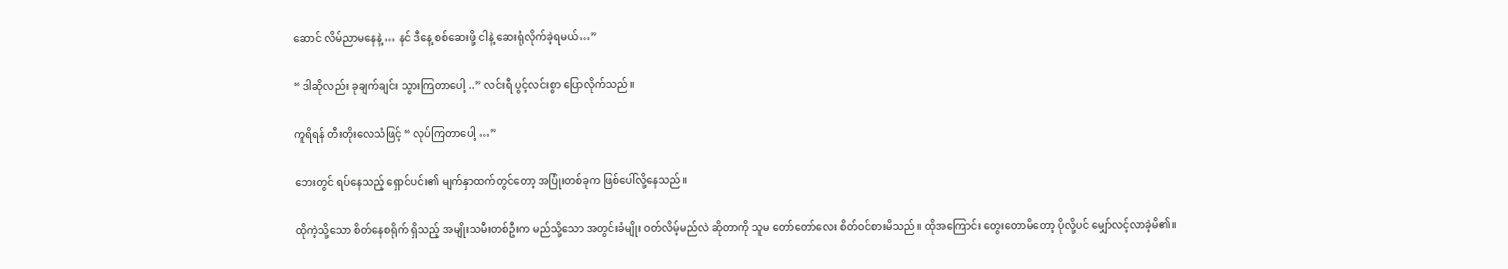ဆောင် လိမ်ညာမနေနဲ့ … နင် ဒီနေ့ စစ်ဆေးဖို့ ငါနဲ့ ဆေးရုံလိုက်ခဲ့ရမယ်…”

“ ဒါဆိုလည်း ခုချက်ချင်း သွားကြတာပေါ့ ..” လင်းရီ ပွင့်လင်းစွာ ပြောလိုက်သည်။

ကူရိရန် တီးတိုးလေသံဖြင့် “ လုပ်ကြတာပေါ့ …”

ဘေးတွင် ရပ်နေသည့် ရှောင်ပင်း၏ မျက်နှာထက်တွင်တော့ အပြုံးတစ်ခုက ဖြစ်ပေါ်လို့နေသည်။

ထိုကဲ့သို့သော စိတ်နေစရိုက် ရှိသည့် အမျိုးသမီးတစ်ဦးက မည်သို့သော အတွင်းခံမျိုး ဝတ်လိမ့်မည်လဲ ဆိုတာကို သူမ တော်တော်လေး စိတ်ဝင်စားမိသည်။ ထိုအကြောင်း တွေးတောမိတော့ ပိုလို့ပင် မျှော်လင့်လာခဲ့မိ၏။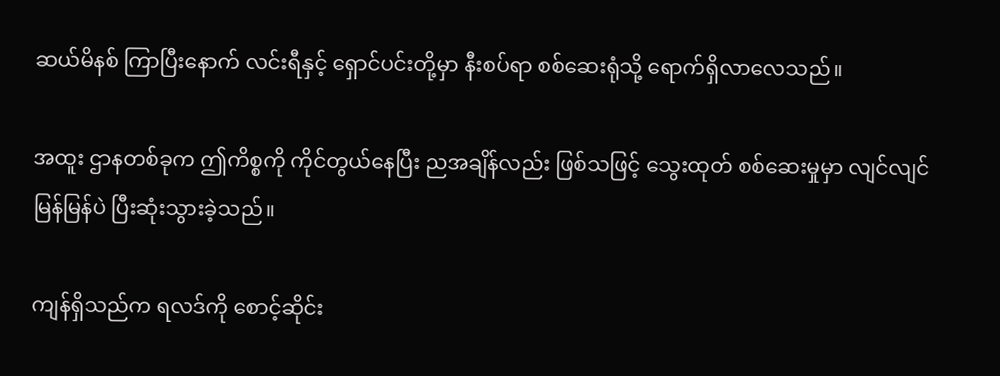ဆယ်မိနစ် ကြာပြီးနောက် လင်းရီနှင့် ရှောင်ပင်းတို့မှာ နီးစပ်ရာ စစ်ဆေးရုံသို့ ရောက်ရှိလာလေသည်။

အထူး ဌာနတစ်ခုက ဤကိစ္စကို ကိုင်တွယ်နေပြီး ညအချိန်လည်း ဖြစ်သဖြင့် သွေးထုတ် စစ်ဆေးမှုမှာ လျင်လျင်မြန်မြန်ပဲ ပြီးဆုံးသွားခဲ့သည်။

ကျန်ရှိသည်က ရလဒ်ကို စောင့်ဆိုင်း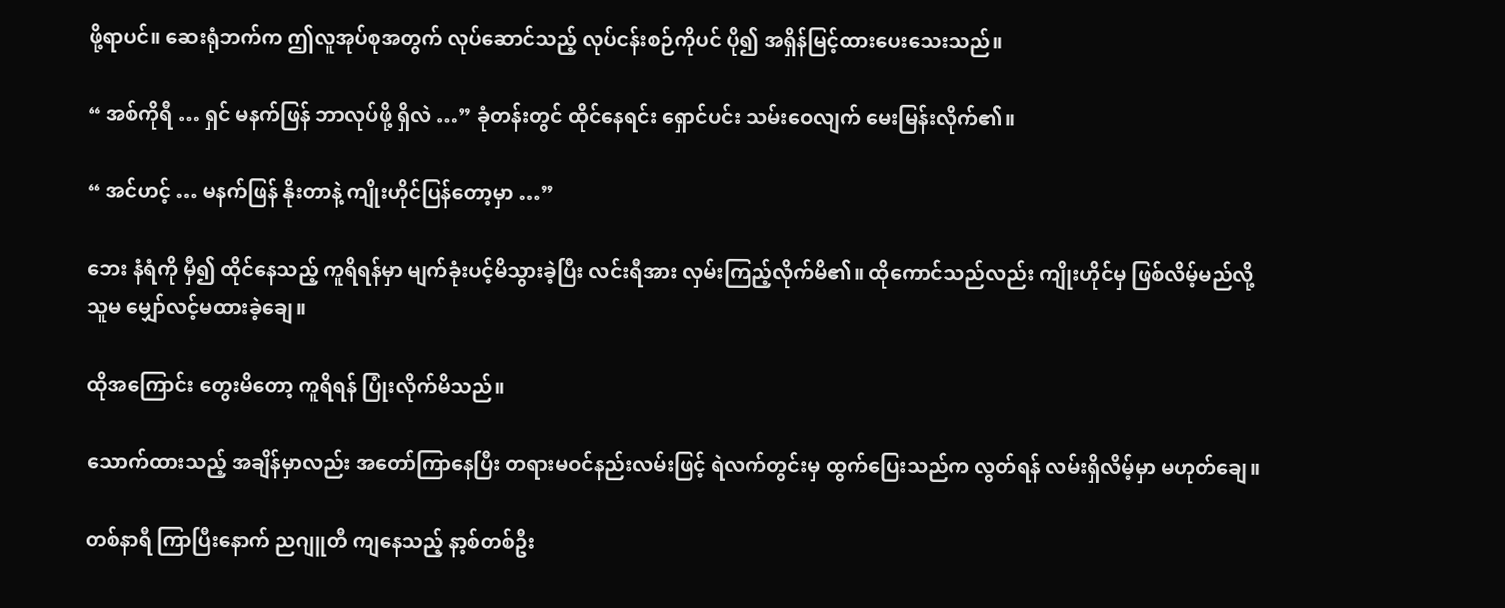ဖို့ရာပင်။ ဆေးရုံဘက်က ဤလူအုပ်စုအတွက် လုပ်ဆောင်သည့် လုပ်ငန်းစဉ်ကိုပင် ပို၍ အရှိန်မြင့်ထားပေးသေးသည်။

“ အစ်ကိုရီ … ရှင် မနက်ဖြန် ဘာလုပ်ဖို့ ရှိလဲ …” ခုံတန်းတွင် ထိုင်နေရင်း ရှောင်ပင်း သမ်းဝေလျက် မေးမြန်းလိုက်၏။

“ အင်ဟင့် … မနက်ဖြန် နိုးတာနဲ့ ကျိုးဟိုင်ပြန်တော့မှာ …”

ဘေး နံရံကို မှီ၍ ထိုင်နေသည့် ကူရိရန်မှာ မျက်ခုံးပင့်မိသွားခဲ့ပြီး လင်းရီအား လှမ်းကြည့်လိုက်မိ၏။ ထိုကောင်သည်လည်း ကျိုးဟိုင်မှ ဖြစ်လိမ့်မည်လို့ သူမ မျှော်လင့်မထားခဲ့ချေ။

ထိုအကြောင်း တွေးမိတော့ ကူရိရန် ပြုံးလိုက်မိသည်။

သောက်ထားသည့် အချိန်မှာလည်း အတော်ကြာနေပြီး တရားမဝင်နည်းလမ်းဖြင့် ရဲလက်တွင်းမှ ထွက်ပြေးသည်က လွတ်ရန် လမ်းရှိလိမ့်မှာ မဟုတ်ချေ။

တစ်နာရီ ကြာပြီးနောက် ညဂျူတီ ကျနေသည့် နာ့စ်တစ်ဦး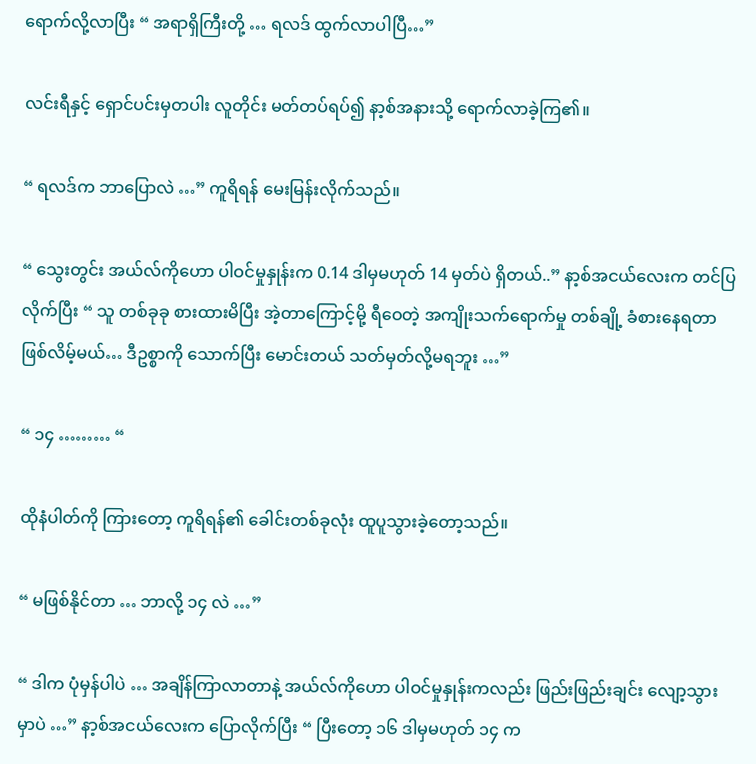ရောက်လို့လာပြီး “ အရာရှိကြီးတို့ … ရလဒ် ထွက်လာပါပြီ…”

လင်းရီနှင့် ရှောင်ပင်းမှတပါး လူတိုင်း မတ်တပ်ရပ်၍ နာ့စ်အနားသို့ ရောက်လာခဲ့ကြ၏။

“ ရလဒ်က ဘာပြောလဲ …” ကူရိရန် မေးမြန်းလိုက်သည်။

“ သွေးတွင်း အယ်လ်ကိုဟော ပါဝင်မှုနှုန်းက 0.14 ဒါမှမဟုတ် 14 မှတ်ပဲ ရှိတယ်..” နာ့စ်အငယ်လေးက တင်ပြလိုက်ပြီး “ သူ တစ်ခုခု စားထားမိပြီး အဲ့တာကြောင့်မို့ ရီဝေတဲ့ အကျိုးသက်ရောက်မှု တစ်ချို့ ခံစားနေရတာ ဖြစ်လိမ့်မယ်… ဒီဥစ္စာကို သောက်ပြီး မောင်းတယ် သတ်မှတ်လို့မရဘူး …”

“ ၁၄ ……… “

ထိုနံပါတ်ကို ကြားတော့ ကူရိရန်၏ ခေါင်းတစ်ခုလုံး ထူပူသွားခဲ့တော့သည်။

“ မဖြစ်နိုင်တာ … ဘာလို့ ၁၄ လဲ …”

“ ဒါက ပုံမှန်ပါပဲ … အချိန်ကြာလာတာနဲ့ အယ်လ်ကိုဟော ပါဝင်မှုနှုန်းကလည်း ဖြည်းဖြည်းချင်း လျော့သွားမှာပဲ …” နာ့စ်အငယ်လေးက ပြောလိုက်ပြီး “ ပြီးတော့ ၁၆ ဒါမှမဟုတ် ၁၄ က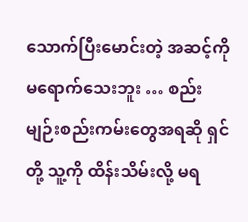သောက်ပြီးမောင်းတဲ့ အဆင့်ကို မရောက်သေးဘူး … စည်းမျဉ်းစည်းကမ်းတွေအရဆို ရှင်တို့ သူ့ကို ထိန်းသိမ်းလို့ မရ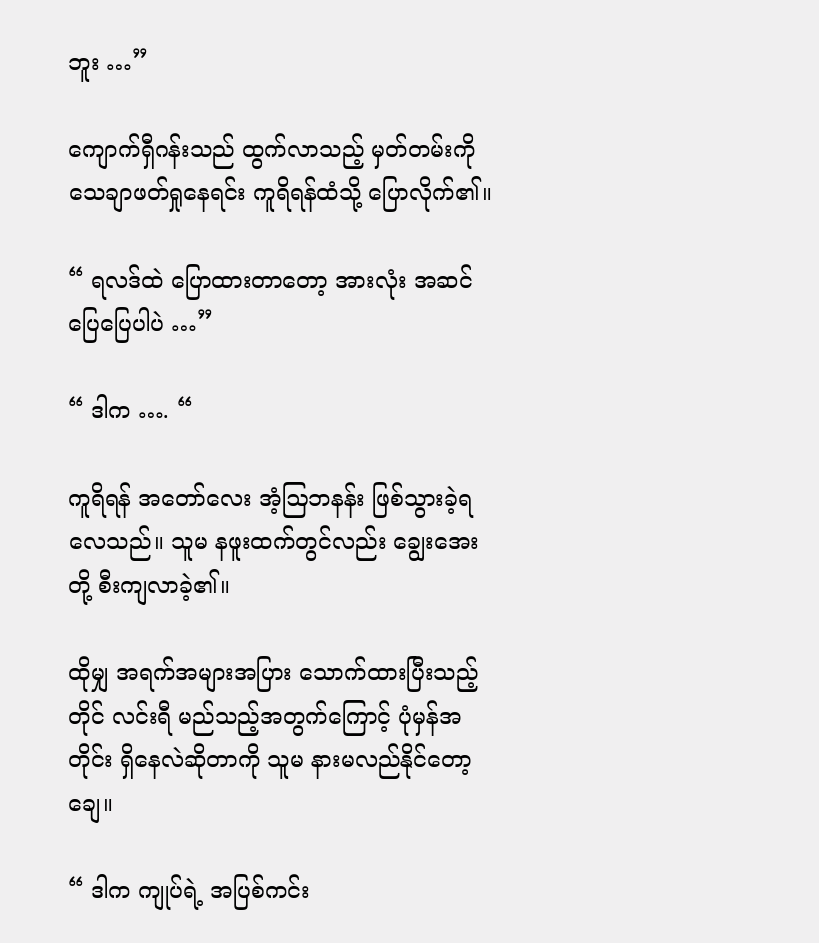ဘူး …”

ကျောက်ရှီဂန်းသည် ထွက်လာသည့် မှတ်တမ်းကို သေချာဖတ်ရှုနေရင်း ကူရိရန်ထံသို့ ပြောလိုက်၏။

“ ရလဒ်ထဲ ပြောထားတာတော့ အားလုံး အဆင်ပြေပြေပါပဲ …”

“ ဒါက …. “

ကူရိရန် အတော်လေး အံ့ဩဘနန်း ဖြစ်သွားခဲ့ရလေသည်။ သူမ နဖူးထက်တွင်လည်း ချွေးအေးတို့ စီးကျလာခဲ့၏။

ထိုမျှ အရက်အများအပြား သောက်ထားပြီးသည့်တိုင် လင်းရီ မည်သည့်အတွက်ကြောင့် ပုံမှန်အတိုင်း ရှိနေလဲဆိုတာကို သူမ နားမလည်နိုင်တော့ချေ။

“ ဒါက ကျုပ်ရဲ့ အပြစ်ကင်း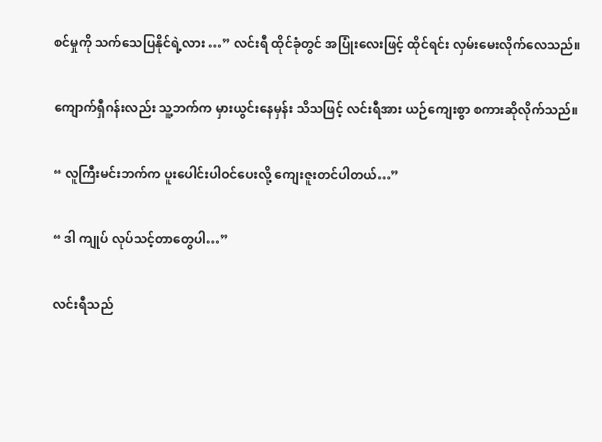စင်မှုကို သက်သေပြနိုင်ရဲ့လား …” လင်းရီ ထိုင်ခုံတွင် အပြုံးလေးဖြင့် ထိုင်ရင်း လှမ်းမေးလိုက်လေသည်။

ကျောက်ရှီဂန်းလည်း သူ့ဘက်က မှားယွင်းနေမှန်း သိသဖြင့် လင်းရီအား ယဉ်ကျေးစွာ စကားဆိုလိုက်သည်။

“ လူကြီးမင်းဘက်က ပူးပေါင်းပါဝင်ပေးလို့ ကျေးဇူးတင်ပါတယ်…”

“ ဒါ ကျုပ် လုပ်သင့်တာတွေပါ…”

လင်းရီသည်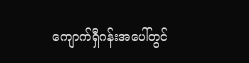ကျောက်ရှီဂန်းအပေါ်တွင်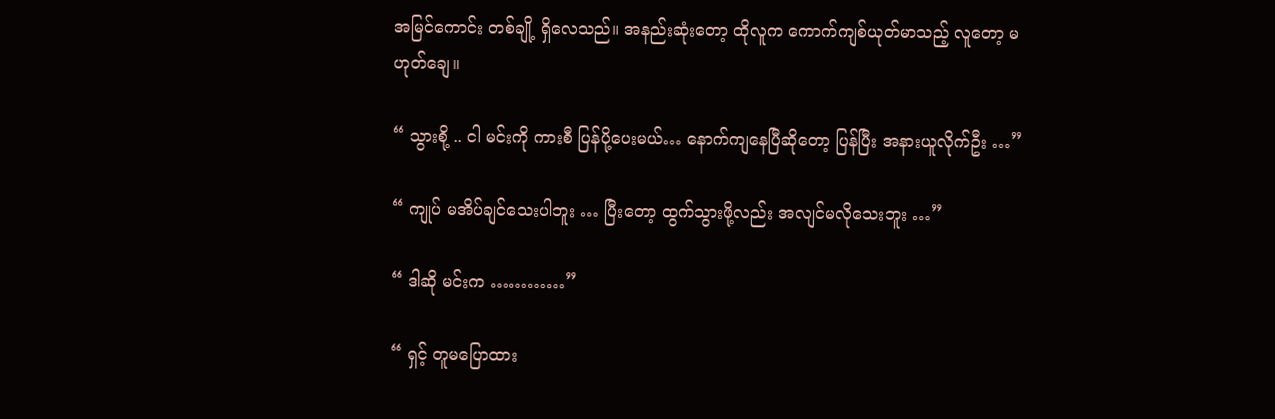အမြင်ကောင်း တစ်ချို့ ရှိလေသည်။ အနည်းဆုံးတော့ ထိုလူက ကောက်ကျစ်ယုတ်မာသည့် လူတော့ မဟုတ်ချေ။

“ သွားစို့ .. ငါ မင်းကို ကားစီ ပြန်ပို့ပေးမယ်… နောက်ကျနေပြီဆိုတော့ ပြန်ပြီး အနားယူလိုက်ဦး …”

“ ကျုပ် မအိပ်ချင်သေးပါဘူး … ပြီးတော့ ထွက်သွားဖို့လည်း အလျင်မလိုသေးဘူး …”

“ ဒါဆို မင်းက …………”

“ ရှင့် တူမပြောထား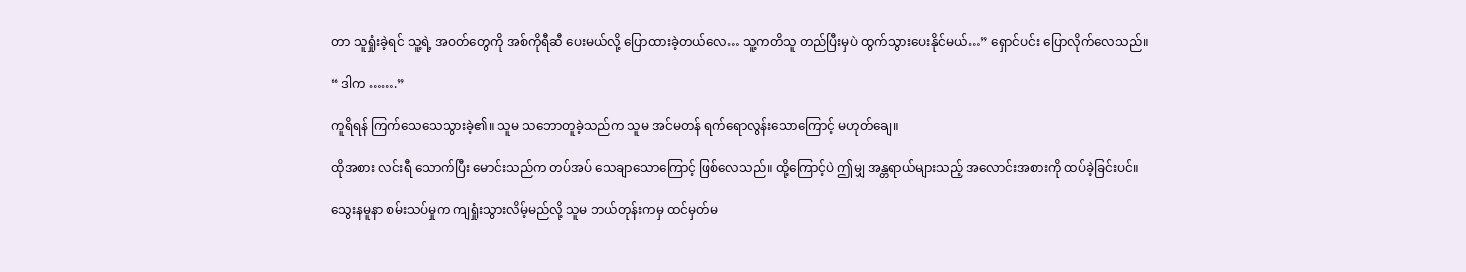တာ သူရှုံးခဲ့ရင် သူ့ရဲ့ အဝတ်တွေကို အစ်ကိုရီဆီ ပေးမယ်လို့ ပြောထားခဲ့တယ်လေ… သူ့ကတိသူ တည်ပြီးမှပဲ ထွက်သွားပေးနိုင်မယ်…” ရှောင်ပင်း ပြောလိုက်လေသည်။

“ ဒါက …….”

ကူရိရန် ကြက်သေသေသွားခဲ့၏။ သူမ သဘောတူခဲ့သည်က သူမ အင်မတန် ရက်ရောလွန်းသောကြောင့် မဟုတ်ချေ။

ထိုအစား လင်းရီ သောက်ပြီး မောင်းသည်က တပ်အပ် သေချာသောကြောင့် ဖြစ်လေသည်။ ထို့ကြောင့်ပဲ ဤမျှ အန္တရာယ်များသည့် အလောင်းအစားကို ထပ်ခဲ့ခြင်းပင်။

သွေးနမူနာ စမ်းသပ်မှုက ကျရှုံးသွားလိမ့်မည်လို့ သူမ ဘယ်တုန်းကမှ ထင်မှတ်မ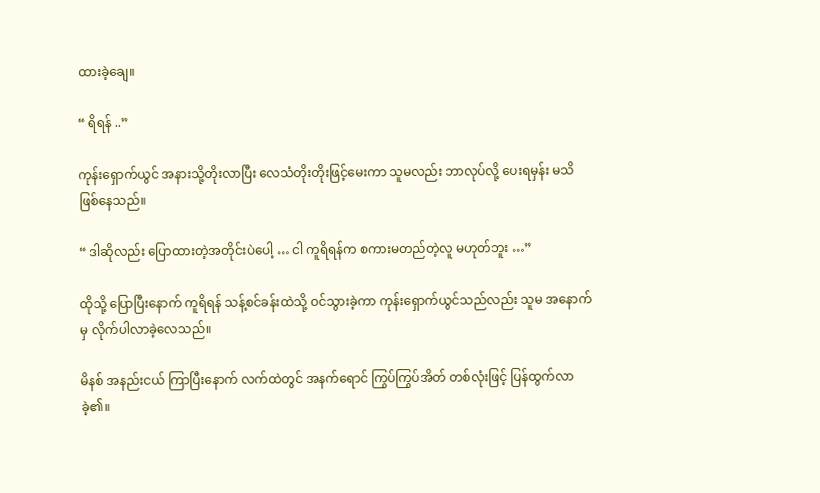ထားခဲ့ချေ။

“ ရိရန် ..”

ကုန်းရှောက်ယွင် အနားသို့တိုးလာပြီး လေသံတိုးတိုးဖြင့်မေးကာ သူမလည်း ဘာလုပ်လို့ ပေးရမှန်း မသိ ဖြစ်နေသည်။

“ ဒါဆိုလည်း ပြောထားတဲ့အတိုင်းပဲပေါ့ … ငါ ကူရိရန်က စကားမတည်တဲ့လူ မဟုတ်ဘူး …”

ထိုသို့ ပြောပြီးနောက် ကူရိရန် သန့်စင်ခန်းထဲသို့ ဝင်သွားခဲ့ကာ ကုန်းရှောက်ယွင်သည်လည်း သူမ အနောက်မှ လိုက်ပါလာခဲ့လေသည်။

မိနစ် အနည်းငယ် ကြာပြီးနောက် လက်ထဲတွင် အနက်ရောင် ကြွပ်ကြွပ်အိတ် တစ်လုံးဖြင့် ပြန်ထွက်လာခဲ့၏။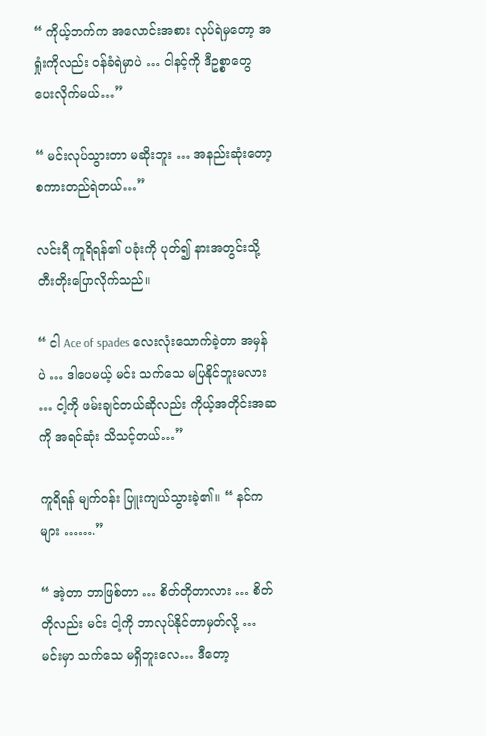“ ကိုယ့်ဘက်က အလောင်းအစား လုပ်ရဲမှတော့ အရှုံးကိုလည်း ဝန်ခံရဲမှာပဲ … ငါနင့်ကို ဒီဥစ္စာတွေ ပေးလိုက်မယ်…”

“ မင်းလုပ်သွားတာ မဆိုးဘူး … အနည်းဆုံးတော့ စကားတည်ရဲတယ်…”

လင်းရီ ကူရိရန်၏ ပခုံးကို ပုတ်၍ နားအတွင်းသို့ တီးတိုးပြောလိုက်သည်။

“ ငါ Ace of spades လေးလုံးသောက်ခဲ့တာ အမှန်ပဲ … ဒါပေမယ့် မင်း သက်သေ မပြနိုင်ဘူးမလား … ငါ့ကို ဖမ်းချင်တယ်ဆိုလည်း ကိုယ့်အတိုင်းအဆကို အရင်ဆုံး သိသင့်တယ်…”

ကူရိရန် မျက်ဝန်း ပြူးကျယ်သွားခဲ့၏။ “ နင်ကများ …….”

“ အဲ့တာ ဘာဖြစ်တာ … စိတ်တိုတာလား … စိတ်တိုလည်း မင်း ငါ့ကို ဘာလုပ်နိုင်တာမှတ်လို့ … မင်းမှာ သက်သေ မရှိဘူးလေ… ဒီတော့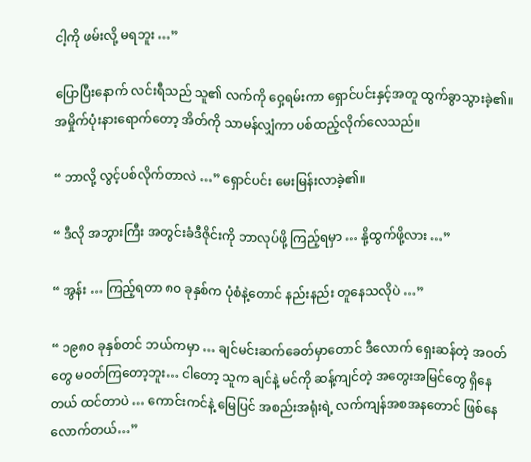ငါ့ကို ဖမ်းလို့ မရဘူး …”

ပြောပြီးနောက် လင်းရီသည် သူ၏ လက်ကို ဝှေ့ရမ်းကာ ရှောင်ပင်းနှင့်အတူ ထွက်ခွာသွားခဲ့၏။ အမှိုက်ပုံးနားရောက်တော့ အိတ်ကို သာမန်လျှံကာ ပစ်ထည့်လိုက်လေသည်။

“ ဘာလို့ လွင့်ပစ်လိုက်တာလဲ …” ရှောင်ပင်း မေးမြန်းလာခဲ့၏။

“ ဒီလို အဘွားကြီး အတွင်းခံဒီဇိုင်းကို ဘာလုပ်ဖို့ ကြည့်ရမှာ … နို့ထွက်ဖို့လား …”

“ အွန်း … ကြည့်ရတာ ၈၀ ခုနှစ်က ပုံစံနဲ့တောင် နည်းနည်း တူနေသလိုပဲ …”

“ ၁၉၈၀ ခုနှစ်တင် ဘယ်ကမှာ … ချင်မင်းဆက်ခေတ်မှာတောင် ဒီလောက် ရှေးဆန်တဲ့ အဝတ်တွေ မဝတ်ကြတော့ဘူး… ငါတော့ သူက ချင်နဲ့ မင်ကို ဆန့်ကျင်တဲ့ အတွေးအမြင်တွေ ရှိနေတယ် ထင်တာပဲ … ကောင်းကင်နဲ့ မြေပြင် အစည်းအရုံးရဲ့ လက်ကျန်အစအနတောင် ဖြစ်နေလောက်တယ်…”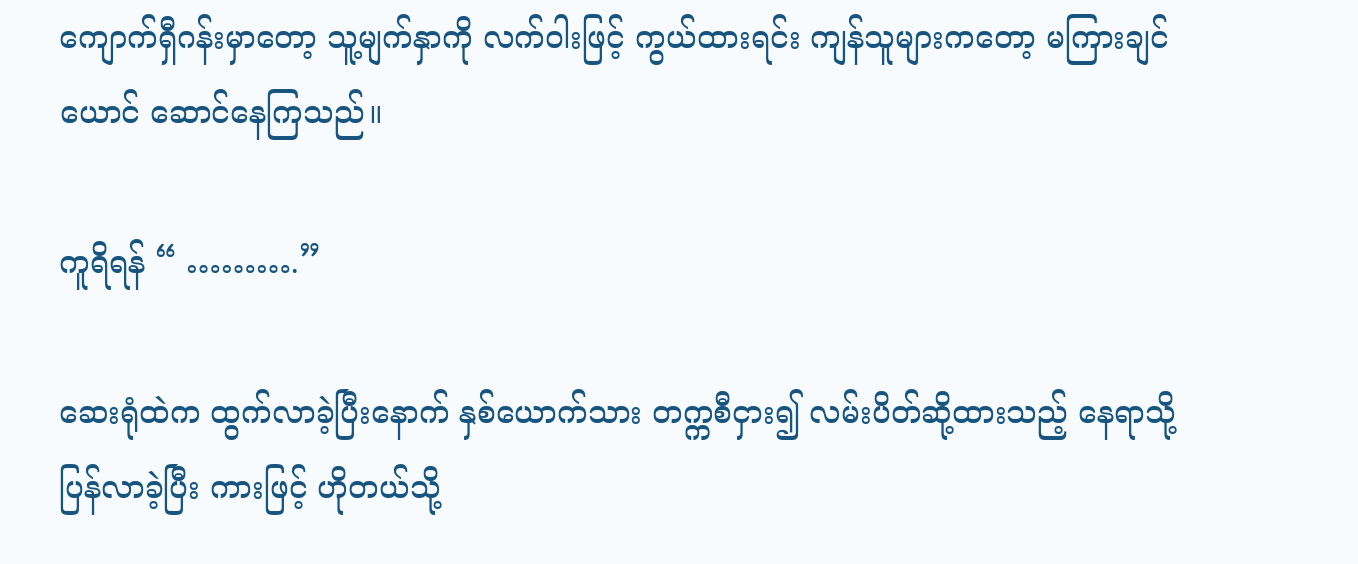ကျောက်ရှီဂန်းမှာတော့ သူ့မျက်နှာကို လက်ဝါးဖြင့် ကွယ်ထားရင်း ကျန်သူများကတော့ မကြားချင်ယောင် ဆောင်နေကြသည်။

ကူရိရန် “ ……….”

ဆေးရုံထဲက ထွက်လာခဲ့ပြီးနောက် နှစ်ယောက်သား တက္ကစီငှား၍ လမ်းပိတ်ဆို့ထားသည့် နေရာသို့ ပြန်လာခဲ့ပြီး ကားဖြင့် ဟိုတယ်သို့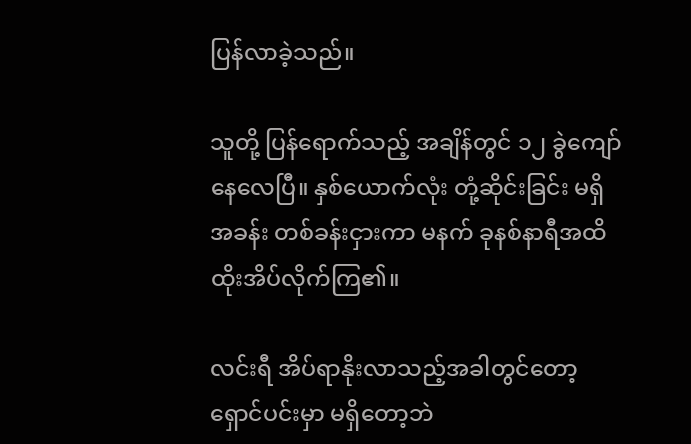ပြန်လာခဲ့သည်။

သူတို့ ပြန်ရောက်သည့် အချိန်တွင် ၁၂ ခွဲကျော်နေလေပြီ။ နှစ်ယောက်လုံး တုံ့ဆိုင်းခြင်း မရှိ အခန်း တစ်ခန်းငှားကာ မနက် ခုနစ်နာရီအထိ ထိုးအိပ်လိုက်ကြ၏။

လင်းရီ အိပ်ရာနိုးလာသည့်အခါတွင်တော့ ရှောင်ပင်းမှာ မရှိတော့ဘဲ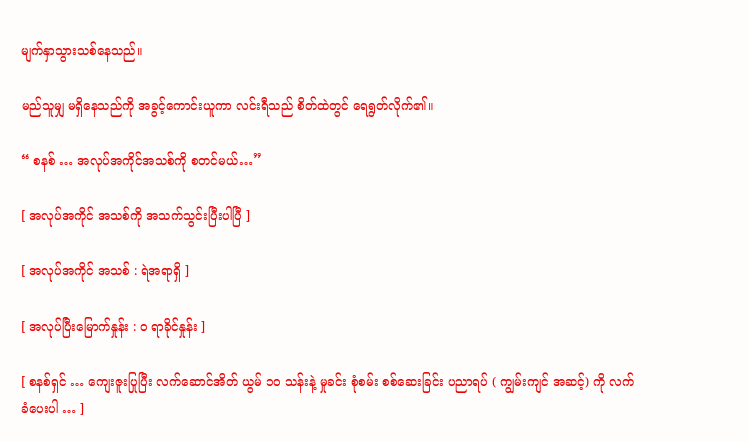မျက်နှာသွားသစ်နေသည်။

မည်သူမျှ မရှိနေသည်ကို အခွင့်ကောင်းယူကာ လင်းရီသည် စိတ်ထဲတွင် ရေရွတ်လိုက်၏။

“ စနစ် … အလုပ်အကိုင်အသစ်ကို စတင်မယ်…”

[ အလုပ်အကိုင် အသစ်ကို အသက်သွင်းပြီးပါပြီ ]

[ အလုပ်အကိုင် အသစ် : ရဲအရာရှိ ]

[ အလုပ်ပြီးမြောက်နှုန်း : ၀ ရာခိုင်နှုန်း ]

[ စနစ်ရှင် … ကျေးဇူးပြုပြီး လက်ဆောင်အိတ် ယွမ် ၁၀ သန်းနဲ့ မှုခင်း စုံစမ်း စစ်ဆေးခြင်း ပညာရပ် ( ကျွမ်းကျင် အဆင့်) ကို လက်ခံပေးပါ … ]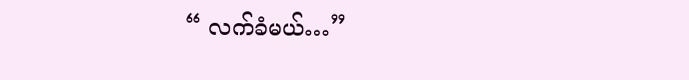“ လက်ခံမယ်…”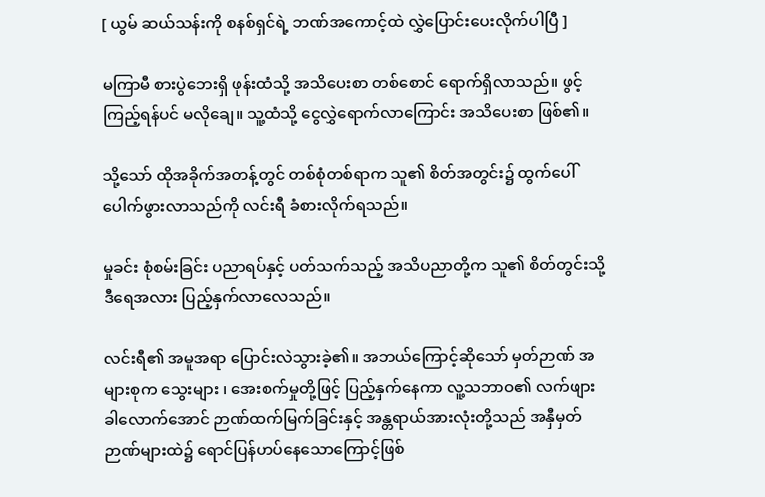[ ယွမ် ဆယ်သန်းကို စနစ်ရှင်ရဲ့ ဘဏ်အကောင့်ထဲ လွှဲပြောင်းပေးလိုက်ပါပြီ ]

မကြာမီ စားပွဲဘေးရှိ ဖုန်းထံသို့ အသိပေးစာ တစ်စောင် ရောက်ရှိလာသည်။ ဖွင့်ကြည့်ရန်ပင် မလိုချေ။ သူ့ထံသို့ ငွေလွှဲရောက်လာကြောင်း အသိပေးစာ ဖြစ်၏။

သို့သော် ထိုအခိုက်အတန့်တွင် တစ်စုံတစ်ရာက သူ၏ စိတ်အတွင်း၌ ထွက်ပေါ် ပေါက်ဖွားလာသည်ကို လင်းရီ ခံစားလိုက်ရသည်။

မှုခင်း စုံစမ်းခြင်း ပညာရပ်နှင့် ပတ်သက်သည့် အသိပညာတို့က သူ၏ စိတ်တွင်းသို့ ဒီရေအလား ပြည့်နှက်လာလေသည်။

လင်းရီ၏ အမူအရာ ပြောင်းလဲသွားခဲ့၏။ အဘယ်ကြောင့်ဆိုသော် မှတ်ဉာဏ် အများစုက သွေးများ ၊ အေးစက်မှုတို့ဖြင့် ပြည့်နှက်နေကာ လူ့သဘာဝ၏ လက်ဖျားခါလောက်အောင် ဉာဏ်ထက်မြက်ခြင်းနှင့် အန္တရာယ်အားလုံးတို့သည် အနှီမှတ်ဉာဏ်များထဲ၌ ရောင်ပြန်ဟပ်နေသောကြောင့်ဖြစ်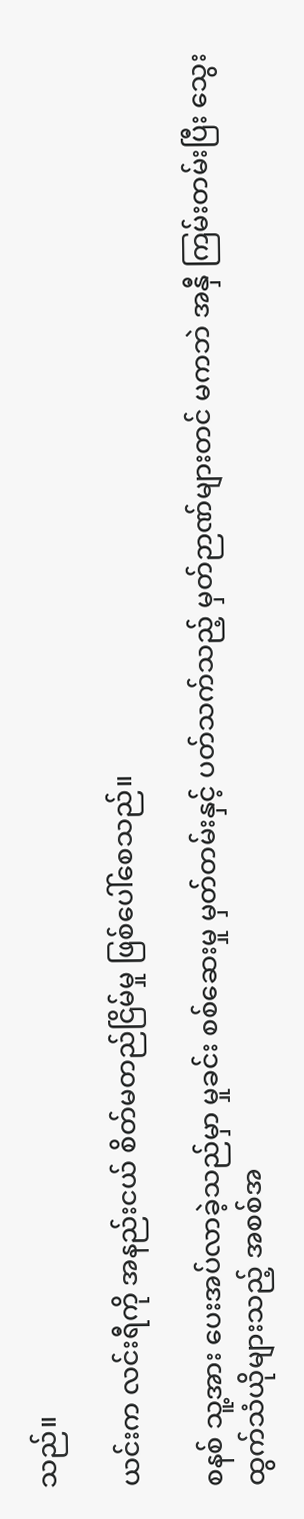သည်။

ယင်းက လင်းရီကို အနည်းငယ် စိတ်မတည်ငြိမ်မှု ဖြစ်ပေါ်စေသည်။

စနစ် သူ့အား ပေးအပ်လာခဲ့သည်မှာ မှုခင်း စစ်ဆေးမှု မှတ်တမ်းနှင့် ပတ်သက်သည့် မှတ်ဉာဏ်များတင် မကဘဲ အနှီ ကြမ်းတမ်းပြီး သွေးထွက်သံယိုများသည့် အစစ်အ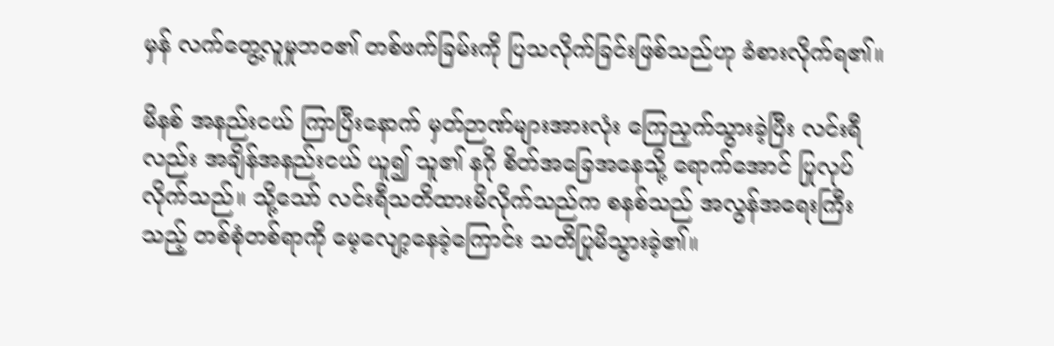မှန် လက်တွေ့လူမှုဘ၀၏ တစ်ဖက်ခြမ်းကို ပြသလိုက်ခြင်းဖြစ်သည်ဟု ခံစားလိုက်ရ၏။

မိနစ် အနည်းငယ် ကြာပြီးနောက် မှတ်ဉာဏ်များအားလုံး ကြေညှက်သွားခဲ့ပြီး လင်းရီလည်း အချိန်အနည်းငယ် ယူ၍ သူ၏ နဂို စိတ်အခြေအနေသို့ ရောက်အောင် ပြုလုပ်လိုက်သည်။ သို့သော် လင်းရီသတိထားမိလိုက်သည်က စနစ်သည် အလွန်အရေးကြီးသည့် တစ်စုံတစ်ရာကို မေ့လျော့နေခဲ့ကြောင်း သတိပြုမိသွားခဲ့၏။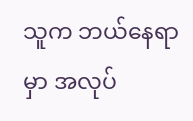သူက ဘယ်နေရာမှာ အလုပ်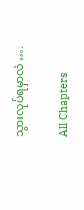သွားလုပ်ရမှာလဲ ….

All Chapters